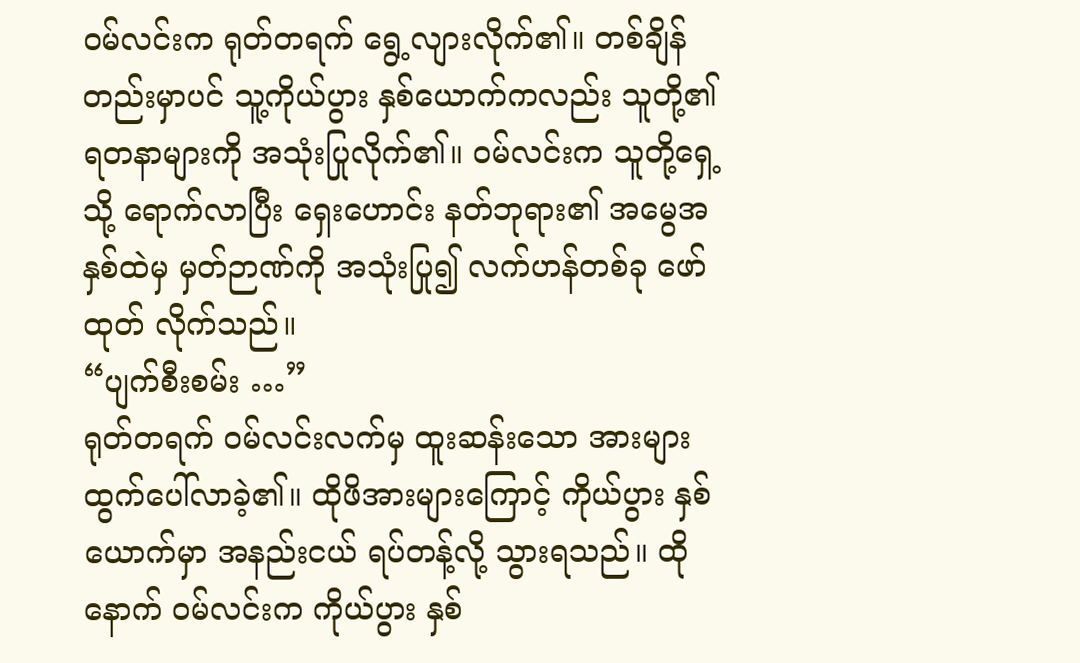ဝမ်လင်းက ရုတ်တရက် ရွေ့လျားလိုက်၏။ တစ်ချိန်တည်းမှာပင် သူ့ကိုယ်ပွား နှစ်ယောက်ကလည်း သူတို့၏ ရတနာများကို အသုံးပြုလိုက်၏။ ဝမ်လင်းက သူတို့ရှေ့သို့ ရောက်လာပြီး ရှေးဟောင်း နတ်ဘုရား၏ အမွေအနှစ်ထဲမှ မှတ်ဉာဏ်ကို အသုံးပြု၍ လက်ဟန်တစ်ခု ဖော်ထုတ် လိုက်သည်။
“ပျက်စီးစမ်း …”
ရုတ်တရက် ဝမ်လင်းလက်မှ ထူးဆန်းသော အားများ ထွက်ပေါ်လာခဲ့၏။ ထိုဖိအားများကြောင့် ကိုယ်ပွား နှစ်ယောက်မှာ အနည်းငယ် ရပ်တန့်လို့ သွားရသည်။ ထိုနောက် ဝမ်လင်းက ကိုယ်ပွား နှစ်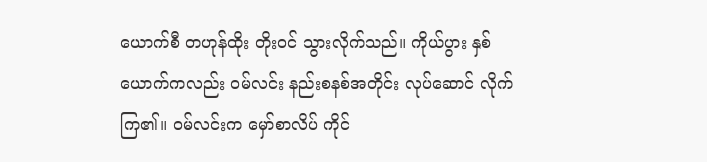ယောက်စီ တဟုန်ထိုး တိုးဝင် သွားလိုက်သည်။ ကိုယ်ပွား နှစ်ယောက်ကလည်း ဝမ်လင်း နည်းစနစ်အတိုင်း လုပ်ဆောင် လိုက်ကြ၏။ ဝမ်လင်းက မှော်စာလိပ် ကိုင်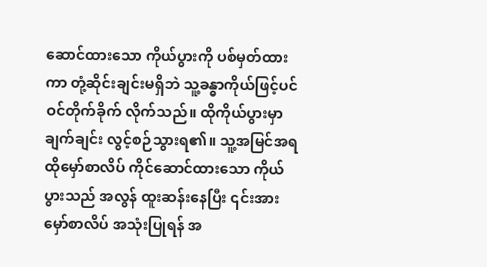ဆောင်ထားသော ကိုယ်ပွားကို ပစ်မှတ်ထားကာ တုံ့ဆိုင်းချင်းမရှိဘဲ သူ့ခန္ဓာကိုယ်ဖြင့်ပင် ဝင်တိုက်ခိုက် လိုက်သည်။ ထိုကိုယ်ပွားမှာ ချက်ချင်း လွင့်စဉ်သွားရ၏။ သူ့အမြင်အရ ထိုမှော်စာလိပ် ကိုင်ဆောင်ထားသော ကိုယ်ပွားသည် အလွန် ထူးဆန်းနေပြီး ၎င်းအား မှော်စာလိပ် အသုံးပြုရန် အ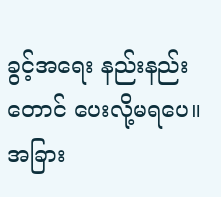ခွင့်အရေး နည်းနည်းတောင် ပေးလို့မရပေ။
အခြား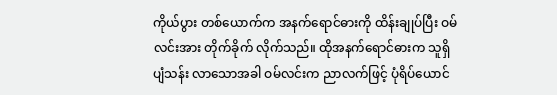ကိုယ်ပွား တစ်ယောက်က အနက်ရောင်ဓားကို ထိန်းချုပ်ပြီး ဝမ်လင်းအား တိုက်ခိုက် လိုက်သည်။ ထိုအနက်ရောင်ဓားက သူရှိ ပျံသန်း လာသောအခါ ဝမ်လင်းက ညာလက်ဖြင့် ပုံရိပ်ယောင်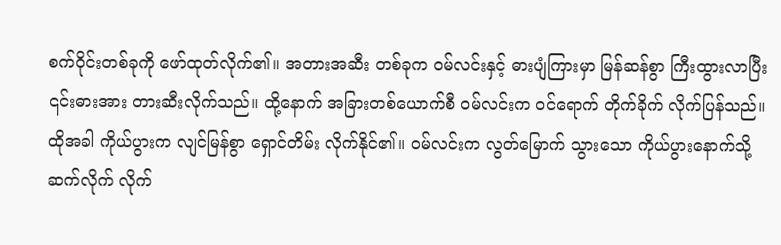စက်ဝိုင်းတစ်ခုကို ဖော်ထုတ်လိုက်၏။ အတားအဆီး တစ်ခုက ဝမ်လင်းနှင့် ဓားပျံကြားမှာ မြန်ဆန်စွာ ကြီးထွားလာပြီး ၎င်းဓားအား တားဆီးလိုက်သည်။ ထို့နောက် အခြားတစ်ယောက်စီ ဝမ်လင်းက ဝင်ရောက် တိုက်ခိုက် လိုက်ပြန်သည်။ ထိုအခါ ကိုယ်ပွားက လျင်မြန်စွာ ရှောင်တိမ်း လိုက်နိုင်၏။ ဝမ်လင်းက လွတ်မြောက် သွားသော ကိုယ်ပွားနောက်သို့ ဆက်လိုက် လိုက်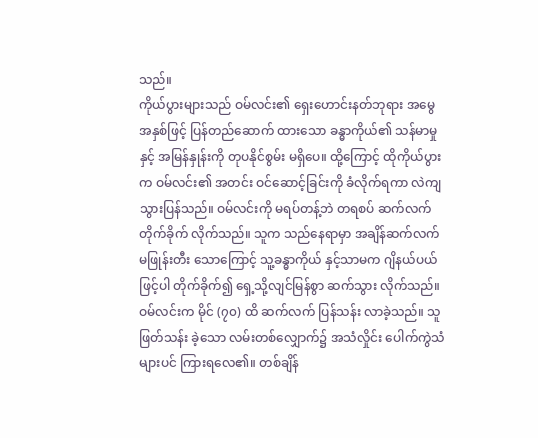သည်။
ကိုယ်ပွားများသည် ဝမ်လင်း၏ ရှေးဟောင်းနတ်ဘုရား အမွေအနှစ်ဖြင့် ပြန်တည်ဆောက် ထားသော ခန္ဓာကိုယ်၏ သန်မာမှုနှင့် အမြန်နှုန်းကို တုပနိုင်စွမ်း မရှိပေ။ ထို့ကြောင့် ထိုကိုယ်ပွားက ဝမ်လင်း၏ အတင်း ဝင်ဆောင့်ခြင်းကို ခံလိုက်ရကာ လဲကျသွားပြန်သည်။ ဝမ်လင်းကို မရပ်တန့်ဘဲ တရစပ် ဆက်လက် တိုက်ခိုက် လိုက်သည်။ သူက သည်နေရာမှာ အချိန်ဆက်လက် မဖြုန်းတီး သောကြောင့် သူ့ခန္ဓာကိုယ် နှင့်သာမက ဂျိနယ်ပယ်ဖြင့်ပါ တိုက်ခိုက်၍ ရှေ့သို့လျင်မြန်စွာ ဆက်သွား လိုက်သည်။
ဝမ်လင်းက မိုင် (၇၀) ထိ ဆက်လက် ပြန်သန်း လာခဲ့သည်။ သူဖြတ်သန်း ခဲ့သော လမ်းတစ်လျှောက်၌ အသံလှိုင်း ပေါက်ကွဲသံများပင် ကြားရလေ၏။ တစ်ချိန်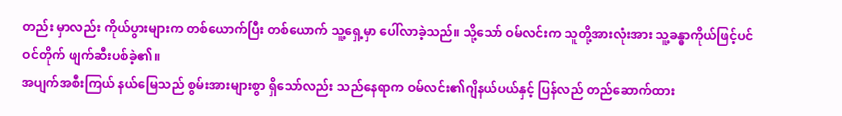တည်း မှာလည်း ကိုယ်ပွားများက တစ်ယောက်ပြီး တစ်ယောက် သူ့ရှေ့မှာ ပေါ်လာခဲ့သည်။ သို့သော် ဝမ်လင်းက သူတို့အားလုံးအား သူ့ခန္ဓာကိုယ်ဖြင့်ပင် ဝင်တိုက် ဖျက်ဆီးပစ်ခဲ့၏။
အပျက်အစီးကြယ် နယ်မြေသည် စွမ်းအားများစွာ ရှိသော်လည်း သည်နေရာက ဝမ်လင်း၏ဂျိနယ်ပယ်နှင့် ပြန်လည် တည်ဆောက်ထား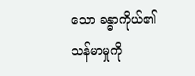သော ခန္ဓာကိုယ်၏ သန်မာမှုကို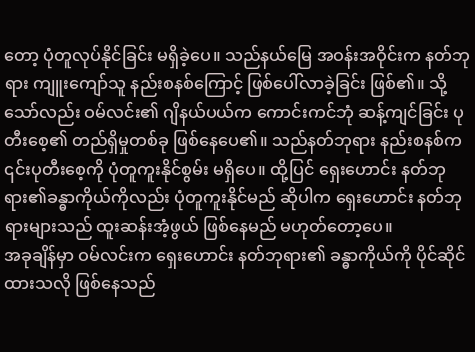တော့ ပုံတူလုပ်နိုင်ခြင်း မရှိခဲ့ပေ။ သည်နယ်မြေ အဝန်းအဝိုင်းက နတ်ဘုရား ကျူးကျော်သူ နည်းစနစ်ကြောင့် ဖြစ်ပေါ်လာခဲ့ခြင်း ဖြစ်၏။ သို့သော်လည်း ဝမ်လင်း၏ ဂျိနယ်ပယ်က ကောင်းကင်ဘုံ ဆန့်ကျင်ခြင်း ပုတီးစေ့၏ တည်ရှိမှုတစ်ခု ဖြစ်နေပေ၏။ သည်နတ်ဘုရား နည်းစနစ်က ၎င်းပုတီးစေ့ကို ပုံတူကူးနိုင်စွမ်း မရှိပေ။ ထို့ပြင် ရှေးဟောင်း နတ်ဘုရား၏ခန္ဓာကိုယ်ကိုလည်း ပုံတူကူးနိုင်မည် ဆိုပါက ရှေးဟောင်း နတ်ဘုရားများသည် ထူးဆန်းအံ့ဖွယ် ဖြစ်နေမည် မဟုတ်တော့ပေ။
အခုချိန်မှာ ဝမ်လင်းက ရှေးဟောင်း နတ်ဘုရား၏ ခန္ဓာကိုယ်ကို ပိုင်ဆိုင်ထားသလို ဖြစ်နေသည်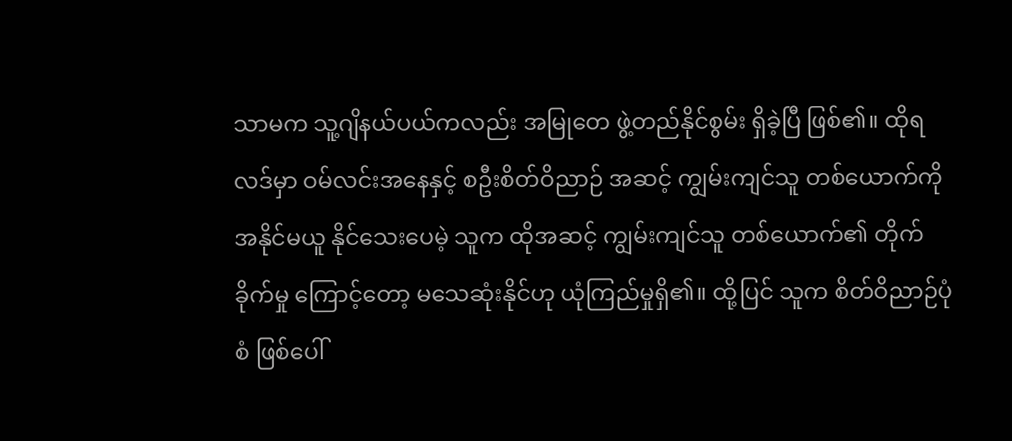သာမက သူ့ဂျိနယ်ပယ်ကလည်း အမြုတေ ဖွဲ့တည်နိုင်စွမ်း ရှိခဲ့ပြီ ဖြစ်၏။ ထိုရလဒ်မှာ ဝမ်လင်းအနေနှင့် စဦးစိတ်ဝိညာဉ် အဆင့် ကျွမ်းကျင်သူ တစ်ယောက်ကို အနိုင်မယူ နိုင်သေးပေမဲ့ သူက ထိုအဆင့် ကျွမ်းကျင်သူ တစ်ယောက်၏ တိုက်ခိုက်မှု ကြောင့်တော့ မသေဆုံးနိုင်ဟု ယုံကြည်မှုရှိ၏။ ထို့ပြင် သူက စိတ်ဝိညာဉ်ပုံစံ ဖြစ်ပေါ်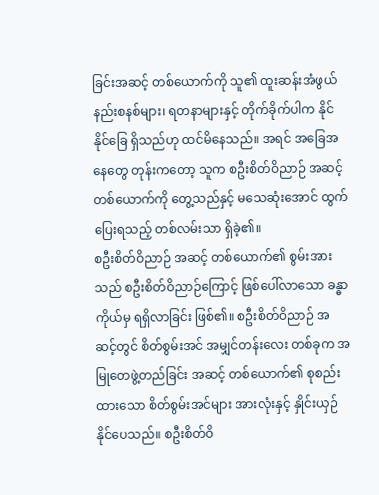ခြင်းအဆင့် တစ်ယောက်ကို သူ၏ ထူးဆန်းအံဖွယ် နည်းစနစ်များ၊ ရတနာများနှင့် တိုက်ခိုက်ပါက နိုင်နိုင်ခြေ ရှိသည်ဟု ထင်မိနေသည်။ အရင် အခြေအနေတွေ တုန်းကတော့ သူက စဦးစိတ်ဝိညာဉ် အဆင့်တစ်ယောက်ကို တွေ့သည်နှင့် မသေဆုံးအောင် ထွက်ပြေးရသည့် တစ်လမ်းသာ ရှိခဲ့၏။
စဦးစိတ်ဝိညာဉ် အဆင့် တစ်ယောက်၏ စွမ်းအားသည် စဦးစိတ်ဝိညာဉ်ကြောင့် ဖြစ်ပေါ်လာသော ခန္ဓာကိုယ်မှ ရရှိလာခြင်း ဖြစ်၏။ စဦးစိတ်ဝိညာဉ် အဆင့်တွင် စိတ်စွမ်းအင် အမျှင်တန်းလေး တစ်ခုက အမြုတေဖွဲ့တည်ခြင်း အဆင့် တစ်ယောက်၏ စုစည်းထားသော စိတ်စွမ်းအင်များ အားလုံးနှင့် နှိုင်းယှဉ်နိုင်ပေသည်။ စဦးစိတ်ဝိ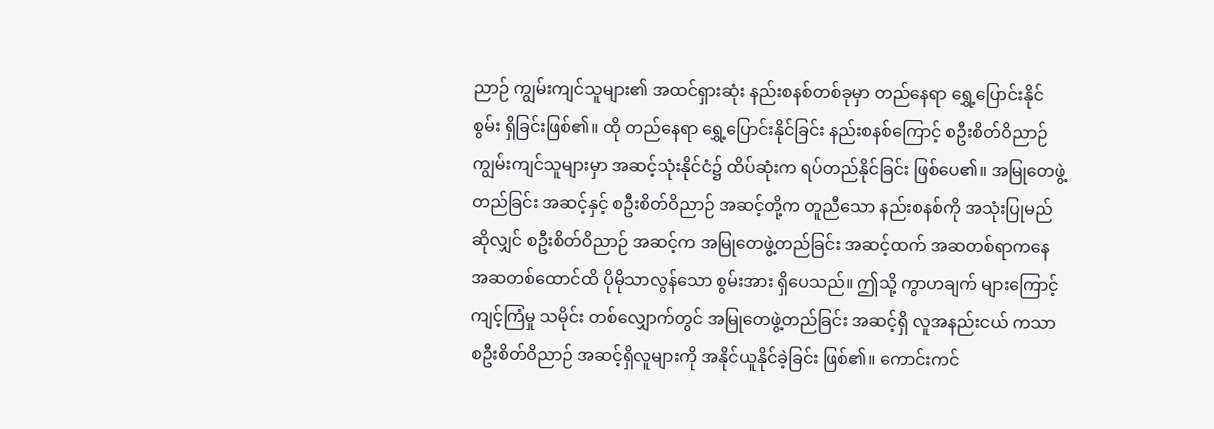ညာဉ် ကျွမ်းကျင်သူများ၏ အထင်ရှားဆုံး နည်းစနစ်တစ်ခုမှာ တည်နေရာ ရွှေ့ပြောင်းနိုင်စွမ်း ရှိခြင်းဖြစ်၏။ ထို တည်နေရာ ရွှေ့ပြောင်းနိုင်ခြင်း နည်းစနစ်ကြောင့် စဦးစိတ်ဝိညာဉ် ကျွမ်းကျင်သူများမှာ အဆင့်သုံးနိုင်ငံ၌ ထိပ်ဆုံးက ရပ်တည်နိုင်ခြင်း ဖြစ်ပေ၏။ အမြုတေဖွဲ့တည်ခြင်း အဆင့်နှင့် စဦးစိတ်ဝိညာဉ် အဆင့်တို့က တူညီသော နည်းစနစ်ကို အသုံးပြုမည်ဆိုလျှင် စဦးစိတ်ဝိညာဉ် အဆင့်က အမြုတေဖွဲ့တည်ခြင်း အဆင့်ထက် အဆတစ်ရာကနေ အဆတစ်ထောင်ထိ ပိုမိုသာလွန်သော စွမ်းအား ရှိပေသည်။ ဤသို့ ကွာဟချက် များကြောင့် ကျင့်ကြံမှု သမိုင်း တစ်လျှောက်တွင် အမြုတေဖွဲ့တည်ခြင်း အဆင့်ရှိ လူအနည်းငယ် ကသာ စဦးစိတ်ဝိညာဉ် အဆင့်ရှိလူများကို အနိုင်ယူနိုင်ခဲ့ခြင်း ဖြစ်၏။ ကောင်းကင်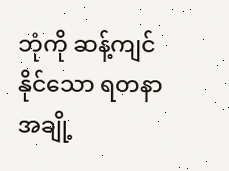ဘုံကို ဆန့်ကျင်နိုင်သော ရတနာအချို့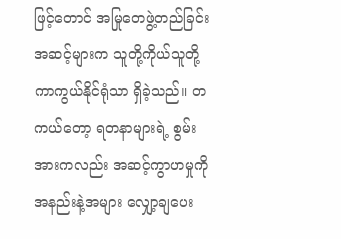ဖြင့်တောင် အမြုတေဖွဲ့တည်ခြင်း အဆင့်များက သူတို့ကိုယ်သူတို့ ကာကွယ်နိုင်ရုံသာ ရှိခဲ့သည်။ တကယ်တော့ ရတနာများရဲ့ စွမ်းအားကလည်း အဆင့်ကွာဟမှုကို အနည်းနဲ့အများ လျှော့ချပေး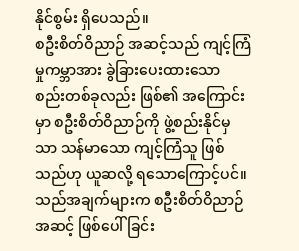နိုင်စွမ်း ရှိပေသည်။
စဦးစိတ်ဝိညာဉ် အဆင့်သည် ကျင့်ကြံမှုကမ္ဘာအား ခွဲခြားပေးထားသော စည်းတစ်ခုလည်း ဖြစ်၏ အကြောင်းမှာ စဦးစိတ်ဝိညာဉ်ကို ဖွဲ့စည်းနိုင်မှသာ သန်မာသော ကျင့်ကြံသူ ဖြစ်သည်ဟု ယူဆလို့ ရသောကြောင့်ပင်။ သည်အချက်များက စဦးစိတ်ဝိညာဉ်အဆင့် ဖြစ်ပေါ်ခြင်း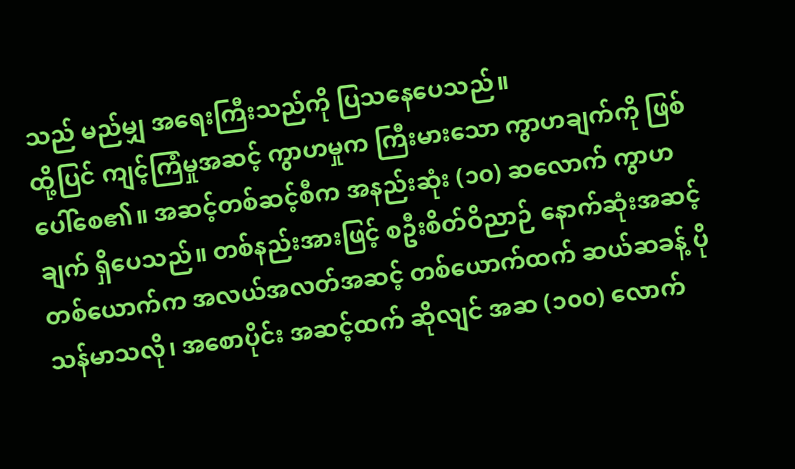သည် မည်မျှ အရေးကြီးသည်ကို ပြသနေပေသည်။
ထို့ပြင် ကျင့်ကြံမှုအဆင့် ကွာဟမှုက ကြီးမားသော ကွာဟချက်ကို ဖြစ်ပေါ်စေ၏။ အဆင့်တစ်ဆင့်စီက အနည်းဆုံး (၁၀) ဆလောက် ကွာဟချက် ရှိပေသည်။ တစ်နည်းအားဖြင့် စဦးစိတ်ဝိညာဉ် နောက်ဆုံးအဆင့် တစ်ယောက်က အလယ်အလတ်အဆင့် တစ်ယောက်ထက် ဆယ်ဆခန့် ပိုသန်မာသလို၊ အစောပိုင်း အဆင့်ထက် ဆိုလျင် အဆ (၁၀၀) လောက်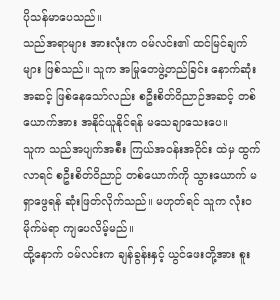ပိုသန်မာပေသည်။
သည်အရာများ အားလုံးက ဝမ်လင်း၏ ထင်မြင်ချက်များ ဖြစ်သည်။ သူက အမြုတေဖွဲ့တည်ခြင်း နောက်ဆုံးအဆင့် ဖြစ်နေသော်လည်း စဦးစိတ်ဝိညာဉ်အဆင့် တစ်ယောက်အား အနိုင်ယူနိုင်ရန် မသေချာသေးပေ။
သူက သည်အပျက်အစီး ကြယ်အဝန်းအဝိုင်း ထဲမှ ထွက်လာရင် စဦးစိတ်ဝိညာဉ် တစ်ယောက်ကို သွားယောက် မရှာဖွေရန် ဆုံးဖြတ်လိုက်သည်။ မဟုတ်ရင် သူက လုံးဝမိုက်မဲရာ ကျပေလိမ့်မည်။
ထို့နောက် ဝမ်လင်းက ချန်ခွန်းနှင့် ယွင်ဖေးတို့အား စူး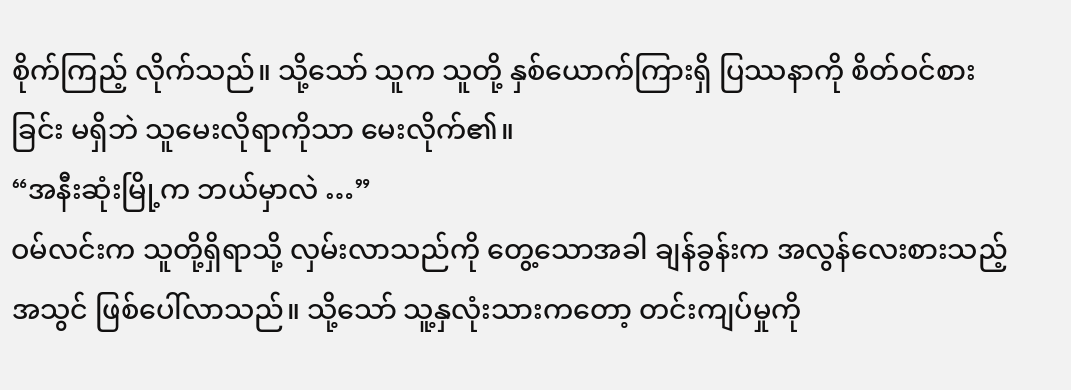စိုက်ကြည့် လိုက်သည်။ သို့သော် သူက သူတို့ နှစ်ယောက်ကြားရှိ ပြဿနာကို စိတ်ဝင်စားခြင်း မရှိဘဲ သူမေးလိုရာကိုသာ မေးလိုက်၏။
“အနီးဆုံးမြို့က ဘယ်မှာလဲ …”
ဝမ်လင်းက သူတို့ရှိရာသို့ လှမ်းလာသည်ကို တွေ့သောအခါ ချန်ခွန်းက အလွန်လေးစားသည့် အသွင် ဖြစ်ပေါ်လာသည်။ သို့သော် သူ့နှလုံးသားကတော့ တင်းကျပ်မှုကို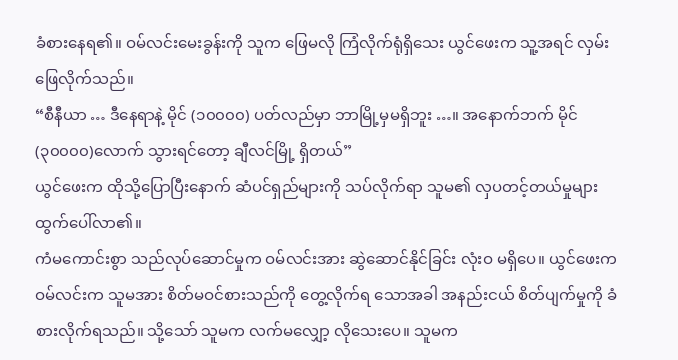ခံစားနေရ၏။ ဝမ်လင်းမေးခွန်းကို သူက ဖြေမလို ကြံလိုက်ရုံရှိသေး ယွင်ဖေးက သူ့အရင် လှမ်းဖြေလိုက်သည်။
“စီနီယာ … ဒီနေရာနဲ့ မိုင် (၁၀၀၀၀) ပတ်လည်မှာ ဘာမြို့မှမရှိဘူး …။ အနောက်ဘက် မိုင် (၃၀၀၀၀)လောက် သွားရင်တော့ ချီလင်မြို့ ရှိတယ်”
ယွင်ဖေးက ထိုသို့ပြောပြီးနောက် ဆံပင်ရှည်များကို သပ်လိုက်ရာ သူမ၏ လှပတင့်တယ်မှုများ ထွက်ပေါ်လာ၏။
ကံမကောင်းစွာ သည်လုပ်ဆောင်မှုက ဝမ်လင်းအား ဆွဲဆောင်နိုင်ခြင်း လုံးဝ မရှိပေ။ ယွင်ဖေးက ဝမ်လင်းက သူမအား စိတ်မဝင်စားသည်ကို တွေ့လိုက်ရ သောအခါ အနည်းငယ် စိတ်ပျက်မှုကို ခံစားလိုက်ရသည်။ သို့သော် သူမက လက်မလျှော့ လိုသေးပေ။ သူမက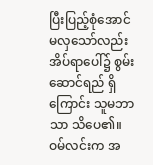ပြီးပြည့်စုံအောင် မလှသော်လည်း အိပ်ရာပေါ်၌ စွမ်းဆောင်ရည် ရှိကြောင်း သူမဘာသာ သိပေ၏။ ဝမ်လင်းက အ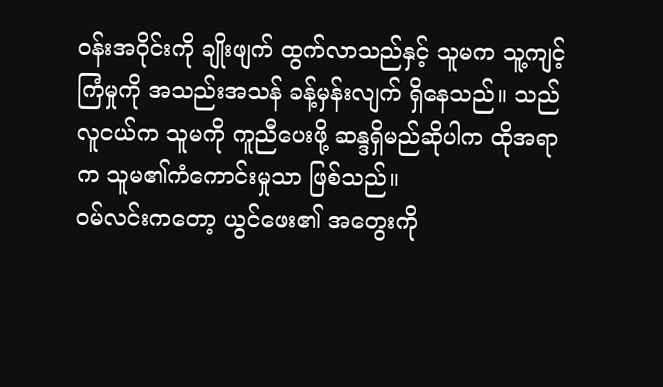ဝန်းအဝိုင်းကို ချိုးဖျက် ထွက်လာသည်နှင့် သူမက သူ့ကျင့်ကြံမှုကို အသည်းအသန် ခန့်မှန်းလျက် ရှိနေသည်။ သည်လူငယ်က သူမကို ကူညီပေးဖို့ ဆန္ဒရှိမည်ဆိုပါက ထိုအရာက သူမ၏ကံကောင်းမှုသာ ဖြစ်သည်။
ဝမ်လင်းကတော့ ယွင်ဖေး၏ အတွေးကို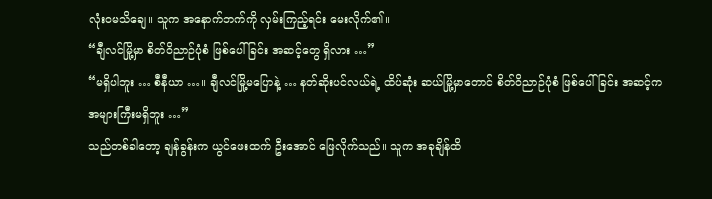လုံးဝမသိချေ။ သူက အနောက်ဘက်ကို လှမ်းကြည့်ရင်း မေးလိုက်၏။
“ချီလင်မြို့မှာ စိတ်ဝိညာဉ်ပုံစံ ဖြစ်ပေါ်ခြင်း အဆင့်တွေ ရှိလား …”
“မရှိပါဘူး … စီနီယာ …။ ချီလင်မြို့မပြောနဲ့ … နတ်ဆိုးပင်လယ်ရဲ့ ထိပ်ဆုံး ဆယ်မြို့မှာတောင် စိတ်ဝိညာဉ်ပုံစံ ဖြစ်ပေါ်ခြင်း အဆင့်က အများကြီးမရှိဘူး …”
သည်တစ်ခါတော့ ချန်ခွန်းက ယွင်ဖေးထက် ဦးအောင် ဖြေလိုက်သည်။ သူက အခုချိန်ထိ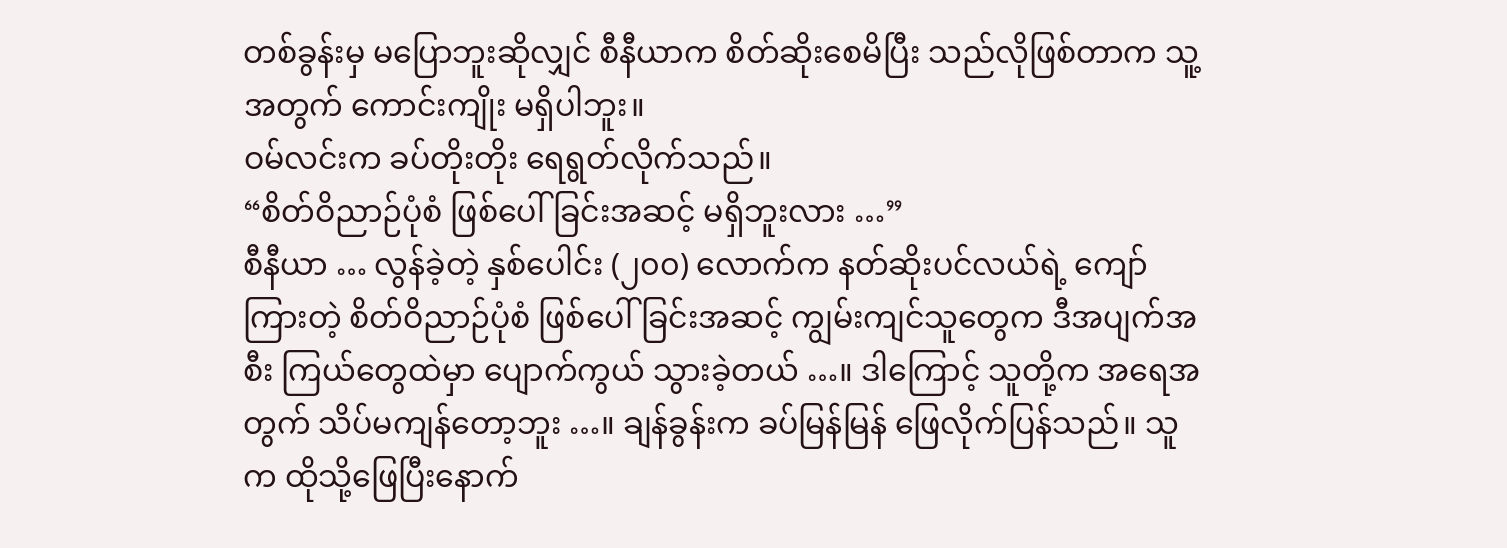တစ်ခွန်းမှ မပြောဘူးဆိုလျှင် စီနီယာက စိတ်ဆိုးစေမိပြီး သည်လိုဖြစ်တာက သူ့အတွက် ကောင်းကျိုး မရှိပါဘူး။
ဝမ်လင်းက ခပ်တိုးတိုး ရေရွတ်လိုက်သည်။
“စိတ်ဝိညာဉ်ပုံစံ ဖြစ်ပေါ်ခြင်းအဆင့် မရှိဘူးလား …”
စီနီယာ … လွန်ခဲ့တဲ့ နှစ်ပေါင်း (၂၀၀) လောက်က နတ်ဆိုးပင်လယ်ရဲ့ ကျော်ကြားတဲ့ စိတ်ဝိညာဉ်ပုံစံ ဖြစ်ပေါ်ခြင်းအဆင့် ကျွမ်းကျင်သူတွေက ဒီအပျက်အစီး ကြယ်တွေထဲမှာ ပျောက်ကွယ် သွားခဲ့တယ် …။ ဒါကြောင့် သူတို့က အရေအတွက် သိပ်မကျန်တော့ဘူး …။ ချန်ခွန်းက ခပ်မြန်မြန် ဖြေလိုက်ပြန်သည်။ သူက ထိုသို့ဖြေပြီးနောက်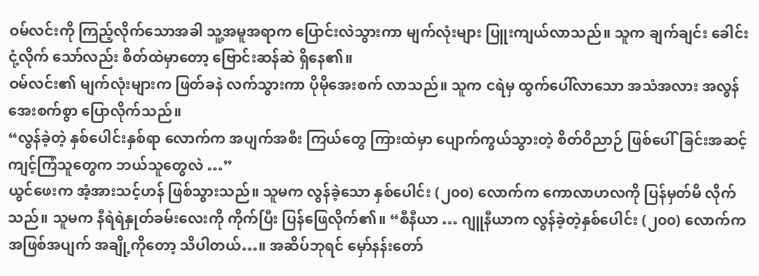ဝမ်လင်းကို ကြည့်လိုက်သောအခါ သူ့အမူအရာက ပြောင်းလဲသွားကာ မျက်လုံးများ ပြူးကျယ်လာသည်။ သူက ချက်ချင်း ခေါင်းငုံ့လိုက် သော်လည်း စိတ်ထဲမှာတော့ ဗြောင်းဆန်ဆဲ ရှိနေ၏။
ဝမ်လင်း၏ မျက်လုံးများက ဖြတ်ခနဲ လက်သွားကာ ပိုမိုအေးစက် လာသည်။ သူက ငရဲမှ ထွက်ပေါ်လာသော အသံအလား အလွန်အေးစက်စွာ ပြောလိုက်သည်။
“လွန်ခဲ့တဲ့ နှစ်ပေါင်းနှစ်ရာ လောက်က အပျက်အစီး ကြယ်တွေ ကြားထဲမှာ ပျောက်ကွယ်သွားတဲ့ စိတ်ဝိညာဉ် ဖြစ်ပေါ်ခြင်းအဆင့် ကျင့်ကြံသူတွေက ဘယ်သူတွေလဲ …”
ယွင်ဖေးက အံ့အားသင့်ဟန် ဖြစ်သွားသည်။ သူမက လွန်ခဲ့သော နှစ်ပေါင်း (၂၀၀) လောက်က ကောလာဟလကို ပြန်မှတ်မိ လိုက်သည်။ သူမက နီရဲရဲနှုတ်ခမ်းလေးကို ကိုက်ပြီး ပြန်ဖြေလိုက်၏။ “စီနီယာ … ဂျူနီယာက လွန်ခဲ့တဲ့နှစ်ပေါင်း (၂၀၀) လောက်က အဖြစ်အပျက် အချို့ကိုတော့ သိပါတယ်…။ အဆိပ်ဘုရင် မှော်နန်းတော်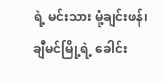ရဲ့ မင်းသား မုံ့ချင်းဖန်၊ ချီမင်မြို့ရဲ့ ခေါင်း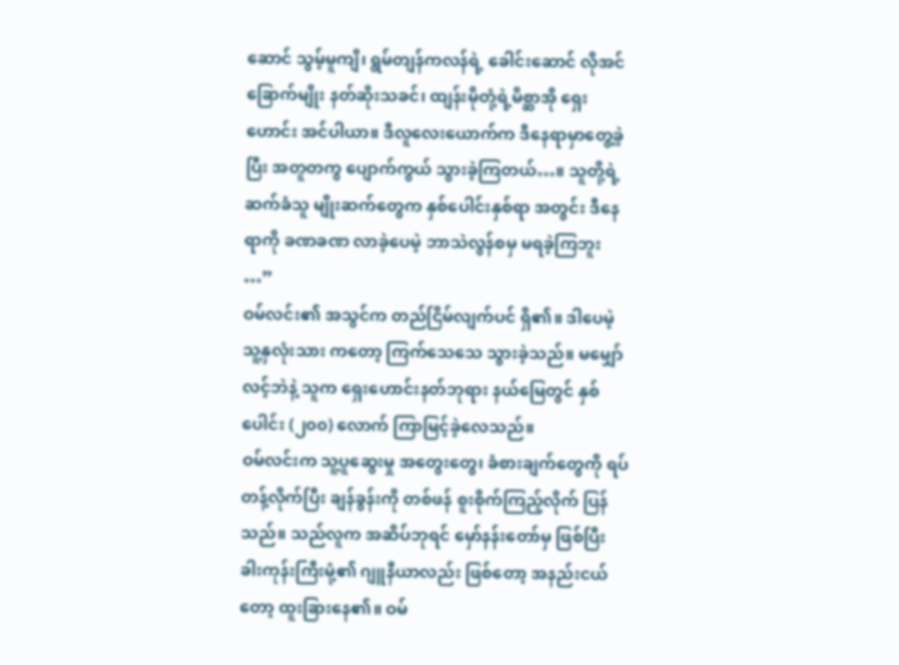ဆောင် သွမ့်မူကျိ၊ ရွမ်တျန်ကလန်ရဲ့ ခေါင်းဆောင် လိုအင်ခြောက်မျိုး နတ်ဆိုးသခင်၊ ထျန်းမိုတုံ့ရဲ့မိစ္ဆာအို ရှေးဟောင်း အင်ပါယာ။ ဒီလူလေးယောက်က ဒီနေရာမှာတွေ့ခဲ့ပြီး အတူတကွ ပျောက်ကွယ် သွားခဲ့ကြတယ်…။ သူတို့ရဲ့ ဆက်ခံသူ မျိုးဆက်တွေက နှစ်ပေါင်းနှစ်ရာ အတွင်း ဒီနေရာကို ခဏခဏ လာခဲ့ပေမဲ့ ဘာသဲလွန်စမှ မရခဲ့ကြဘူး …”
ဝမ်လင်း၏ အသွင်က တည်ငြိမ်လျက်ပင် ရှိ၏။ ဒါပေမဲ့ သူ့နှလုံးသား ကတော့ ကြက်သေသေ သွားခဲ့သည်။ မမျှော်လင့်ဘဲနဲ့ သူက ရှေးဟောင်းနတ်ဘုရား နယ်မြေတွင် နှစ်ပေါင်း (၂၀၀) လောက် ကြာမြင့်ခဲ့လေသည်။
ဝမ်လင်းက သူ့ပူဆွေးမှု အတွေးတွေ၊ ခံစားချက်တွေကို ရပ်တန့်လိုက်ပြီး ချန်ခွန်းကို တစ်ဖန် စူးစိုက်ကြည့်လိုက် ပြန်သည်။ သည်လူက အဆိပ်ဘုရင် မှော်နန်းတော်မှ ဖြစ်ပြီး ခါးကုန်းကြီးမုံ့၏ ဂျူနီယာလည်း ဖြစ်တော့ အနည်းငယ်တော့ ထူးခြားနေ၏။ ဝမ်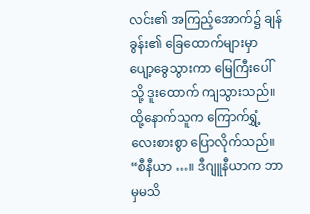လင်း၏ အကြည့်အောက်၌ ချန်ခွန်း၏ ခြေထောက်များမှာ ပျော့ခွေသွားကာ မြေကြီးပေါ်သို့ ဒူးထောက် ကျသွားသည်။ ထို့နောက်သူက ကြောက်ရွှံ့လေးစားစွာ ပြောလိုက်သည်။
“စီနီယာ …။ ဒီဂျူနီယာက ဘာမှမသိ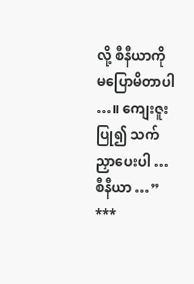လို့ စီနီယာကို မပြောမိတာပါ …။ ကျေးဇူးပြု၍ သက်ညှာပေးပါ … စီနီယာ …”
***